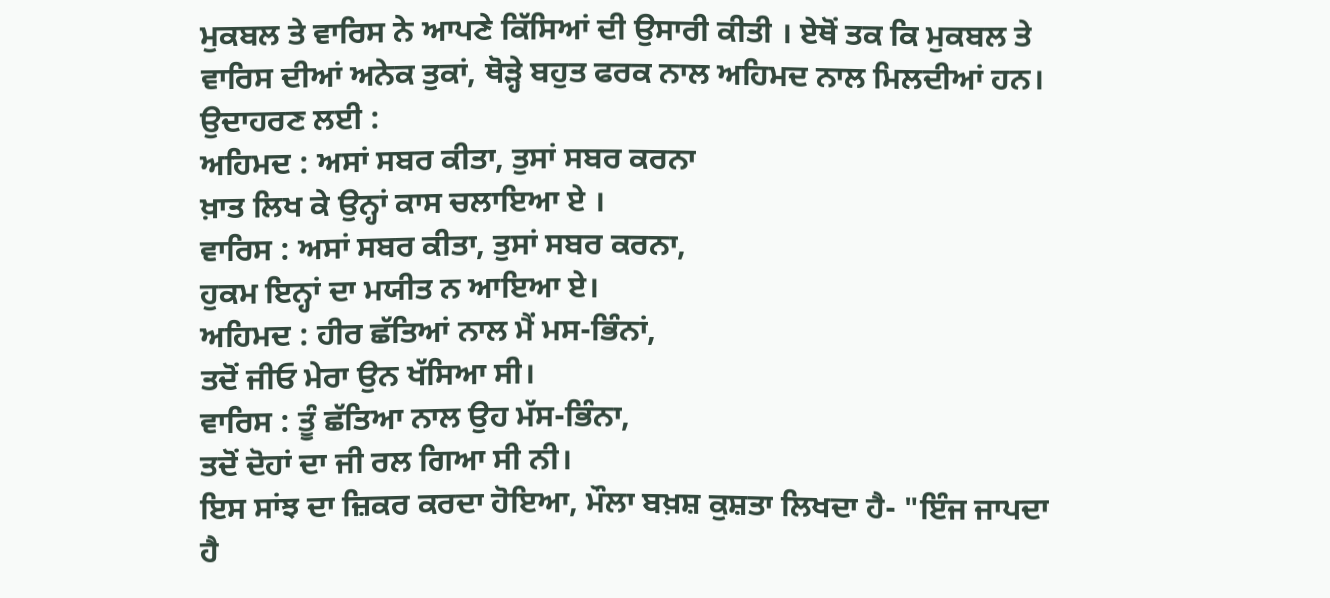ਮੁਕਬਲ ਤੇ ਵਾਰਿਸ ਨੇ ਆਪਣੇ ਕਿੱਸਿਆਂ ਦੀ ਉਸਾਰੀ ਕੀਤੀ । ਏਥੋਂ ਤਕ ਕਿ ਮੁਕਬਲ ਤੇ ਵਾਰਿਸ ਦੀਆਂ ਅਨੇਕ ਤੁਕਾਂ, ਥੋੜ੍ਹੇ ਬਹੁਤ ਫਰਕ ਨਾਲ ਅਹਿਮਦ ਨਾਲ ਮਿਲਦੀਆਂ ਹਨ। ਉਦਾਹਰਣ ਲਈ :
ਅਹਿਮਦ : ਅਸਾਂ ਸਬਰ ਕੀਤਾ, ਤੁਸਾਂ ਸਬਰ ਕਰਨਾ
ਖ਼ਾਤ ਲਿਖ ਕੇ ਉਨ੍ਹਾਂ ਕਾਸ ਚਲਾਇਆ ਏ ।
ਵਾਰਿਸ : ਅਸਾਂ ਸਬਰ ਕੀਤਾ, ਤੁਸਾਂ ਸਬਰ ਕਰਨਾ,
ਹੁਕਮ ਇਨ੍ਹਾਂ ਦਾ ਮਯੀਤ ਨ ਆਇਆ ਏ।
ਅਹਿਮਦ : ਹੀਰ ਛੱਤਿਆਂ ਨਾਲ ਮੈਂ ਮਸ-ਭਿੰਨਾਂ,
ਤਦੋਂ ਜੀਓ ਮੇਰਾ ਉਨ ਖੱਸਿਆ ਸੀ।
ਵਾਰਿਸ : ਤੂੰ ਛੱਤਿਆ ਨਾਲ ਉਹ ਮੱਸ-ਭਿੰਨਾ,
ਤਦੋਂ ਦੋਹਾਂ ਦਾ ਜੀ ਰਲ ਗਿਆ ਸੀ ਨੀ।
ਇਸ ਸਾਂਝ ਦਾ ਜ਼ਿਕਰ ਕਰਦਾ ਹੋਇਆ, ਮੌਲਾ ਬਖ਼ਸ਼ ਕੁਸ਼ਤਾ ਲਿਖਦਾ ਹੈ- "ਇੰਜ ਜਾਪਦਾ ਹੈ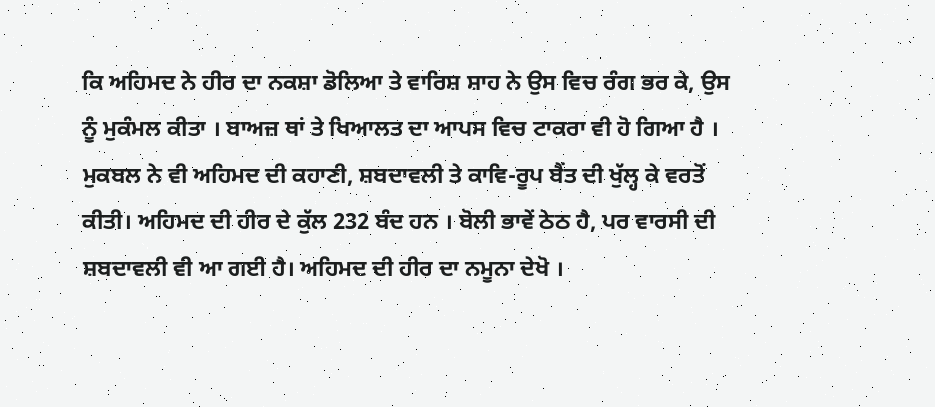ਕਿ ਅਹਿਮਦ ਨੇ ਹੀਰ ਦਾ ਨਕਸ਼ਾ ਡੋਲਿਆ ਤੇ ਵਾਰਿਸ਼ ਸ਼ਾਹ ਨੇ ਉਸ ਵਿਚ ਰੰਗ ਭਰ ਕੇ, ਉਸ ਨੂੰ ਮੁਕੰਮਲ ਕੀਤਾ । ਬਾਅਜ਼ ਥਾਂ ਤੇ ਖਿਆਲਤ ਦਾ ਆਪਸ ਵਿਚ ਟਾਕਰਾ ਵੀ ਹੋ ਗਿਆ ਹੈ । ਮੁਕਬਲ ਨੇ ਵੀ ਅਹਿਮਦ ਦੀ ਕਹਾਣੀ, ਸ਼ਬਦਾਵਲੀ ਤੇ ਕਾਵਿ-ਰੂਪ ਬੈਂਤ ਦੀ ਖੁੱਲ੍ਹ ਕੇ ਵਰਤੋਂ ਕੀਤੀ। ਅਹਿਮਦ ਦੀ ਹੀਰ ਦੇ ਕੁੱਲ 232 ਬੰਦ ਹਨ । ਬੋਲੀ ਭਾਵੇਂ ਠੇਠ ਹੈ, ਪਰ ਵਾਰਸੀ ਦੀ ਸ਼ਬਦਾਵਲੀ ਵੀ ਆ ਗਈ ਹੈ। ਅਹਿਮਦ ਦੀ ਹੀਰ ਦਾ ਨਮੂਨਾ ਦੇਖੋ ।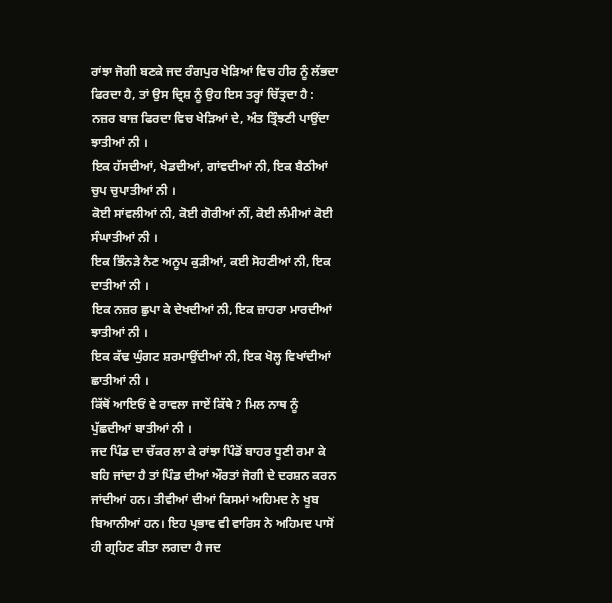ਰਾਂਝਾ ਜੋਗੀ ਬਣਕੇ ਜਦ ਰੰਗਪੁਰ ਖੇੜਿਆਂ ਵਿਚ ਹੀਰ ਨੂੰ ਲੱਭਦਾ ਫਿਰਦਾ ਹੈ, ਤਾਂ ਉਸ ਦ੍ਰਿਸ਼ ਨੂੰ ਉਹ ਇਸ ਤਰ੍ਹਾਂ ਚਿੱਤ੍ਰਦਾ ਹੈ :
ਨਜ਼ਰ ਬਾਜ਼ ਫਿਰਦਾ ਵਿਚ ਖੇੜਿਆਂ ਦੇ, ਅੰਤ ਤ੍ਰਿੰਝਣੀ ਪਾਉਂਦਾ ਝਾਤੀਆਂ ਨੀ ।
ਇਕ ਹੱਸਦੀਆਂ, ਖੇਡਦੀਆਂ, ਗਾਂਵਦੀਆਂ ਨੀ, ਇਕ ਬੈਠੀਆਂ ਚੁਪ ਚੁਪਾਤੀਆਂ ਨੀ ।
ਕੋਈ ਸਾਂਵਲੀਆਂ ਨੀ, ਕੋਈ ਗੋਰੀਆਂ ਨੀਂ, ਕੋਈ ਲੰਮੀਆਂ ਕੋਈ ਸੰਘਾਤੀਆਂ ਨੀ ।
ਇਕ ਭਿੰਨੜੇ ਨੈਣ ਅਨੂਪ ਕੁੜੀਆਂ, ਕਈ ਸੋਹਣੀਆਂ ਨੀ, ਇਕ ਦਾਤੀਆਂ ਨੀ ।
ਇਕ ਨਜ਼ਰ ਛੁਪਾ ਕੇ ਦੇਖਦੀਆਂ ਨੀ, ਇਕ ਜ਼ਾਹਰਾ ਮਾਰਦੀਆਂ ਝਾਤੀਆਂ ਨੀ ।
ਇਕ ਕੱਢ ਘੁੰਗਟ ਸ਼ਰਮਾਉਂਦੀਆਂ ਨੀ, ਇਕ ਖੋਲ੍ਹ ਵਿਖਾਂਦੀਆਂ ਛਾਤੀਆਂ ਨੀ ।
ਕਿੱਥੋਂ ਆਇਓਂ ਵੇ ਰਾਵਲਾ ਜਾਏਂ ਕਿੱਥੇ ? ਮਿਲ ਨਾਥ ਨੂੰ ਪੁੱਛਦੀਆਂ ਬਾਤੀਆਂ ਨੀ ।
ਜਦ ਪਿੰਡ ਦਾ ਚੱਕਰ ਲਾ ਕੇ ਰਾਂਝਾ ਪਿੰਡੋਂ ਬਾਹਰ ਧੂਣੀ ਰਮਾ ਕੇ ਬਹਿ ਜਾਂਦਾ ਹੈ ਤਾਂ ਪਿੰਡ ਦੀਆਂ ਔਰਤਾਂ ਜੋਗੀ ਦੇ ਦਰਸ਼ਨ ਕਰਨ ਜਾਂਦੀਆਂ ਹਨ। ਤੀਵੀਆਂ ਦੀਆਂ ਕਿਸਮਾਂ ਅਹਿਮਦ ਨੇ ਖੂਬ ਬਿਆਨੀਆਂ ਹਨ। ਇਹ ਪ੍ਰਭਾਵ ਵੀ ਵਾਰਿਸ ਨੇ ਅਹਿਮਦ ਪਾਸੋਂ ਹੀ ਗ੍ਰਹਿਣ ਕੀਤਾ ਲਗਦਾ ਹੈ ਜਦ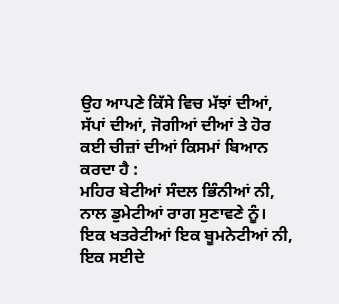ਉਹ ਆਪਣੇ ਕਿੱਸੇ ਵਿਚ ਮੱਝਾਂ ਦੀਆਂ, ਸੱਪਾਂ ਦੀਆਂ, ਜੋਗੀਆਂ ਦੀਆਂ ਤੇ ਹੋਰ ਕਈ ਚੀਜ਼ਾਂ ਦੀਆਂ ਕਿਸਮਾਂ ਬਿਆਨ ਕਰਦਾ ਹੈ :
ਮਹਿਰ ਬੇਟੀਆਂ ਸੰਦਲ ਭਿੰਨੀਆਂ ਨੀ, ਨਾਲ ਡੁਮੇਟੀਆਂ ਰਾਗ ਸੁਣਾਵਣੇ ਨੂੰ।
ਇਕ ਖਤਰੇਟੀਆਂ ਇਕ ਬੂਮਨੇਟੀਆਂ ਨੀ, ਇਕ ਸਈਦੇ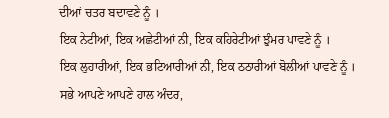ਦੀਆਂ ਚਤਰ ਬਦਾਵਣੇ ਨੂੰ ।
ਇਕ ਨੇਟੀਆਂ, ਇਕ ਅਛੇਟੀਆਂ ਨੀ, ਇਕ ਕਹਿਰੇਟੀਆਂ ਝੁੰਮਰ ਪਾਵਣੇ ਨੂੰ ।
ਇਕ ਲੁਹਾਰੀਆਂ, ਇਕ ਭਟਿਆਰੀਆਂ ਨੀ, ਇਕ ਠਠਾਰੀਆਂ ਬੋਲੀਆਂ ਪਾਵਣੇ ਨੂੰ ।
ਸਭੇ ਆਪਣੇ ਆਪਣੇ ਹਾਲ ਅੰਦਰ,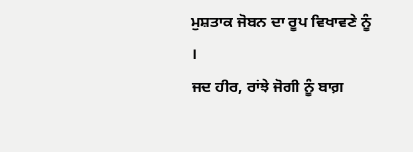ਮੁਸ਼ਤਾਕ ਜੋਬਨ ਦਾ ਰੂਪ ਵਿਖਾਵਣੇ ਨੂੰ ।
ਜਦ ਹੀਰ, ਰਾਂਝੇ ਜੋਗੀ ਨੂੰ ਬਾਗ਼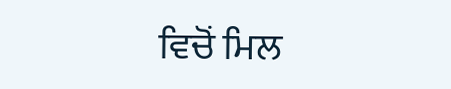ਵਿਚੋਂ ਮਿਲ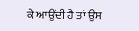ਕੇ ਆਉਂਦੀ ਹੈ ਤਾਂ ਉਸ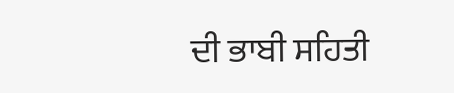ਦੀ ਭਾਬੀ ਸਹਿਤੀ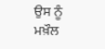ਉਸ ਨੂੰ ਮਖ਼ੌਲ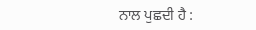ਨਾਲ ਪੁਛਦੀ ਹੈ :